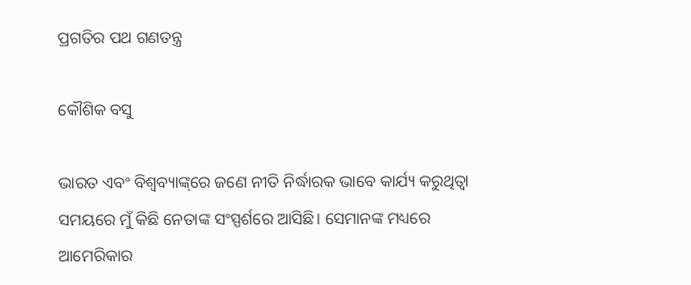ପ୍ରଗତିର ପଥ ଗଣତନ୍ତ୍ର

କୌଶିକ ବସୁ

ଭାରତ ଏବଂ ବିଶ୍ୱବ୍ୟାଙ୍କ୍‌ରେ ଜଣେ ନୀତି ନିର୍ଦ୍ଧାରକ ଭାବେ କାର୍ଯ୍ୟ କରୁଥିତ୍ବା ସମୟରେ ମୁଁ କିଛି ନେତାଙ୍କ ସଂସ୍ପର୍ଶରେ ଆସିଛି। ସେମାନଙ୍କ ମଧ୍ୟରେ ଆମେରିକାର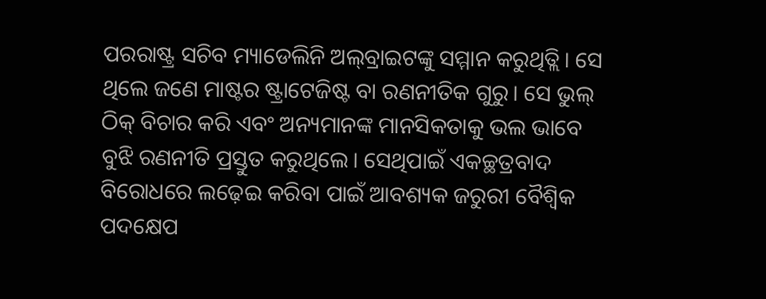ପରରାଷ୍ଟ୍ର ସଚିବ ମ୍ୟାଡେଲିନି ଅଲ୍‌ବ୍ରାଇଟଙ୍କୁ ସମ୍ମାନ କରୁଥିତ୍ଲି। ସେ ଥିଲେ ଜଣେ ମାଷ୍ଟର ଷ୍ଟ୍ରାଟେଜିଷ୍ଟ ବା ରଣନୀତିକ ଗୁରୁ। ସେ ଭୁଲ୍‌ ଠିକ୍‌ ବିଚାର କରି ଏବଂ ଅନ୍ୟମାନଙ୍କ ମାନସିକତାକୁ ଭଲ ଭାବେ ବୁଝି ରଣନୀତି ପ୍ରସ୍ତୁତ କରୁଥିଲେ। ସେଥିପାଇଁ ଏକଚ୍ଛତ୍ରବାଦ ବିରୋଧରେ ଲଢ଼େଇ କରିବା ପାଇଁ ଆବଶ୍ୟକ ଜରୁରୀ ବୈଶ୍ୱିକ ପଦକ୍ଷେପ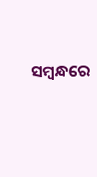ସମ୍ବନ୍ଧରେ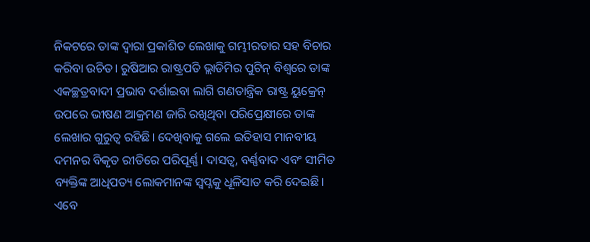ନିକଟରେ ତାଙ୍କ ଦ୍ୱାରା ପ୍ରକାଶିତ ଲେଖାକୁ ଗମ୍ଭୀରତାର ସହ ବିଚାର କରିବା ଉଚିତ। ରୁଷିଆର ରାଷ୍ଟ୍ରପତି ଭ୍ଲାଡିମିର ପୁଟିନ୍‌ ବିଶ୍ୱରେ ତାଙ୍କ ଏକଚ୍ଛତ୍ରବାଦୀ ପ୍ରଭାବ ଦର୍ଶାଇବା ଲାଗି ଗଣତାନ୍ତ୍ରିକ ରାଷ୍ଟ୍ର ୟୁକ୍ରେନ୍‌ ଉପରେ ଭୀଷଣ ଆକ୍ରମଣ ଜାରି ରଖିଥିବା ପରିପ୍ରେକ୍ଷୀରେ ତାଙ୍କ ଲେଖାର ଗୁରୁତ୍ୱ ରହିଛି। ଦେଖିବାକୁ ଗଲେ ଇତିହାସ ମାନବୀୟ ଦମନର ବିକୃତ ରୀତିରେ ପରିପୂର୍ଣ୍ଣ। ଦାସତ୍ୱ, ବର୍ଣ୍ଣବାଦ ଏବଂ ସୀମିତ ବ୍ୟକ୍ତିଙ୍କ ଆଧିପତ୍ୟ ଲୋକମାନଙ୍କ ସ୍ବପ୍ନକୁ ଧୂଳିସାତ କରି ଦେଇଛି। ଏବେ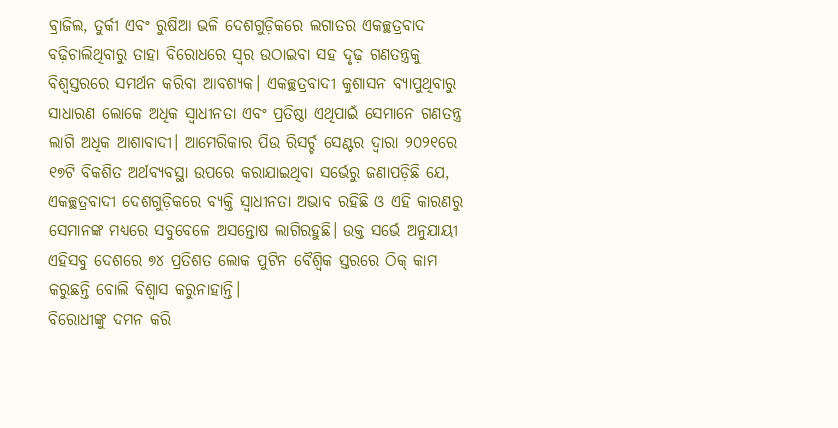ବ୍ରାଜିଲ, ତୁର୍କୀ ଏବଂ ରୁଷିଆ ଭଳି ଦେଶଗୁଡ଼ିକରେ ଲଗାତର ଏକଚ୍ଛତ୍ରବାଦ ବଢ଼ିଚାଲିଥିବାରୁ ତାହା ବିରୋଧରେ ସ୍ବର ଉଠାଇବା ସହ ଦୃଢ଼ ଗଣତନ୍ତ୍ରକୁ ବିଶ୍ୱସ୍ତରରେ ସମର୍ଥନ କରିବା ଆବଶ୍ୟକ। ଏକଚ୍ଛତ୍ରବାଦୀ କୁଶାସନ ବ୍ୟାପୁଥିବାରୁ ସାଧାରଣ ଲୋକେ ଅଧିକ ସ୍ବାଧୀନତା ଏବଂ ପ୍ରତିଷ୍ଠା ଏଥିପାଇଁ ସେମାନେ ଗଣତନ୍ତ୍ର ଲାଗି ଅଧିକ ଆଶାବାଦୀ। ଆମେରିକାର ପିଉ ରିସର୍ଚ୍ଚ ସେଣ୍ଟର ଦ୍ୱାରା ୨୦୨୧ରେ ୧୭ଟି ବିକଶିତ ଅର୍ଥବ୍ୟବସ୍ଥା ଉପରେ କରାଯାଇଥିବା ସର୍ଭେରୁ ଜଣାପଡ଼ିଛି ଯେ, ଏକଚ୍ଛତ୍ରବାଦୀ ଦେଶଗୁଡ଼ିକରେ ବ୍ୟକ୍ତି ସ୍ବାଧୀନତା ଅଭାବ ରହିଛି ଓ ଏହି କାରଣରୁ ସେମାନଙ୍କ ମଧ୍ୟରେ ସବୁବେଳେ ଅସନ୍ତୋଷ ଲାଗିରହୁଛି। ଉକ୍ତ ସର୍ଭେ ଅନୁଯାୟୀ ଏହିସବୁ ଦେଶରେ ୭୪ ପ୍ରତିଶତ ଲୋକ ପୁଟିନ ବୈଶ୍ୱିକ ସ୍ତରରେ ଠିକ୍‌ କାମ କରୁଛନ୍ତି ବୋଲି ବିଶ୍ୱାସ କରୁନାହାନ୍ତି।
ବିରୋଧୀଙ୍କୁ ଦମନ କରି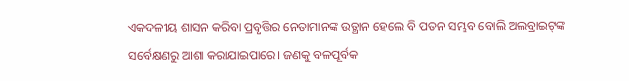ଏକଦଳୀୟ ଶାସନ କରିବା ପ୍ରବୃତ୍ତିର ନେତାମାନଙ୍କ ଉତ୍ଥାନ ହେଲେ ବି ପତନ ସମ୍ଭବ ବୋଲି ଅଲବ୍ରାଇଟ୍‌ଙ୍କ ସର୍ବେକ୍ଷଣରୁ ଆଶା କରାଯାଇପାରେ। ଜଣକୁ ବଳପୂର୍ବକ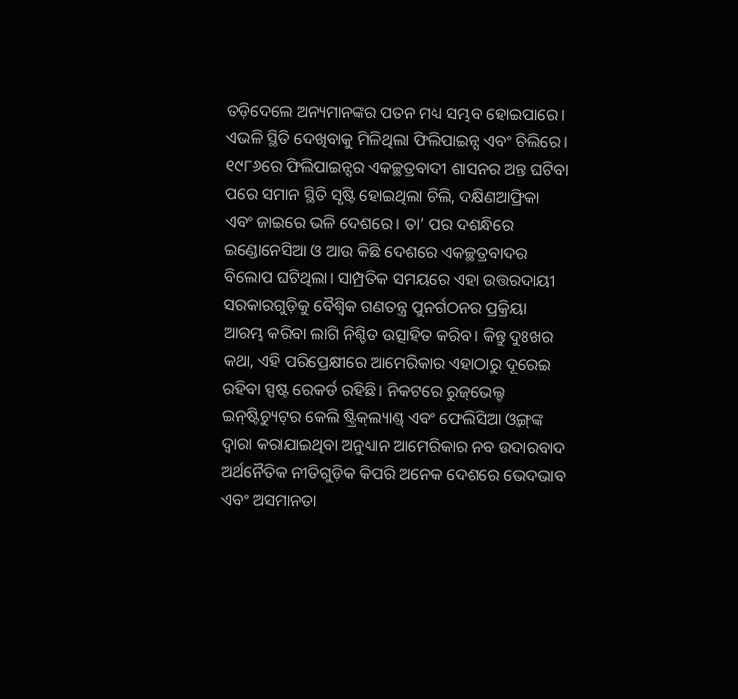ତଡ଼ିଦେଲେ ଅନ୍ୟମାନଙ୍କର ପତନ ମଧ୍ୟ ସମ୍ଭବ ହୋଇପାରେ। ଏଭଳି ସ୍ଥିତି ଦେଖିବାକୁ ମିଳିଥିଲା ଫିଲିପାଇନ୍ସ ଏବଂ ଚିଲିରେ। ୧୯୮୬ରେ ଫିଲିପାଇନ୍ସର ଏକଚ୍ଛତ୍ରବାଦୀ ଶାସନର ଅନ୍ତ ଘଟିବା ପରେ ସମାନ ସ୍ଥିତି ସୃଷ୍ଟି ହୋଇଥିଲା ଚିଲି, ଦକ୍ଷିଣଆଫ୍ରିକା ଏବଂ ଜାଇରେ ଭଳି ଦେଶରେ। ତା’ ପର ଦଶନ୍ଧିରେ ଇଣ୍ଡୋନେସିଆ ଓ ଆଉ କିଛି ଦେଶରେ ଏକଚ୍ଛତ୍ରବାଦର ବିଲୋପ ଘଟିଥିଲା। ସାମ୍ପ୍ରତିକ ସମୟରେ ଏହା ଉତ୍ତରଦାୟୀ ସରକାରଗୁଡ଼ିକୁ ବୈଶ୍ୱିକ ଗଣତନ୍ତ୍ର ପୁନର୍ଗଠନର ପ୍ରକ୍ରିୟା ଆରମ୍ଭ କରିବା ଲାଗି ନିଶ୍ଚିତ ଉତ୍ସାହିତ କରିବ। କିନ୍ତୁ ଦୁଃଖର କଥା, ଏହି ପରିପ୍ରେକ୍ଷୀରେ ଆମେରିକାର ଏହାଠାରୁ ଦୂରେଇ ରହିବା ସ୍ପଷ୍ଟ ରେକର୍ଡ ରହିଛି। ନିକଟରେ ରୁଜ୍‌ଭେଲ୍ଟ ଇନ୍‌ଷ୍ଟିଚ୍ୟୁଟ୍‌ର କେଲି ଷ୍ଟ୍ରିକ୍‌ଲ୍ୟାଣ୍ଡ୍‌ ଏବଂ ଫେଲିସିଆ ଓ୍ବଙ୍ଗ୍‌ଙ୍କ ଦ୍ୱାରା କରାଯାଇଥିବା ଅନୁଧ୍ୟାନ ଆମେରିକାର ନବ ଉଦାରବାଦ ଅର୍ଥନୈତିକ ନୀତିଗୁଡ଼ିକ କିପରି ଅନେକ ଦେଶରେ ଭେଦଭାବ ଏବଂ ଅସମାନତା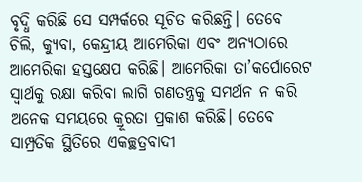ବୃଦ୍ଧି କରିଛି ସେ ସମ୍ପର୍କରେ ସୂଚିତ କରିଛନ୍ତି। ତେବେ ଚିଲି, କ୍ୟୁବା, କେନ୍ଦ୍ରୀୟ ଆମେରିକା ଏବଂ ଅନ୍ୟଠାରେ ଆମେରିକା ହସ୍ତକ୍ଷେପ କରିଛି। ଆମେରିକା ତା’କର୍ପୋରେଟ ସ୍ବାର୍ଥକୁ ରକ୍ଷା କରିବା ଲାଗି ଗଣତନ୍ତ୍ରକୁ ସମର୍ଥନ ନ କରି ଅନେକ ସମୟରେ କ୍ରୂରତା ପ୍ରକାଶ କରିଛି। ତେବେ ସାମ୍ପ୍ରତିକ ସ୍ଥିତିରେ ଏକଚ୍ଛତ୍ରବାଦୀ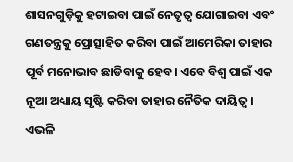ଶାସନଗୁଡ଼ିକୁ ହଟାଇବା ପାଇଁ ନେତୃତ୍ୱ ଯୋଗାଇବା ଏବଂ ଗଣତନ୍ତ୍ରକୁ ପ୍ରୋତ୍ସାହିତ କରିବା ପାଇଁ ଆମେରିକା ତାହାର ପୂର୍ବ ମନୋଭାବ ଛାଡିବାକୁ ହେବ। ଏବେ ବିଶ୍ୱ ପାଇଁ ଏକ ନୂଆ ଅଧ୍ୟାୟ ସୃଷ୍ଟି କରିବା ତାହାର ନୈତିକ ଦାୟିତ୍ୱ। ଏଭଳି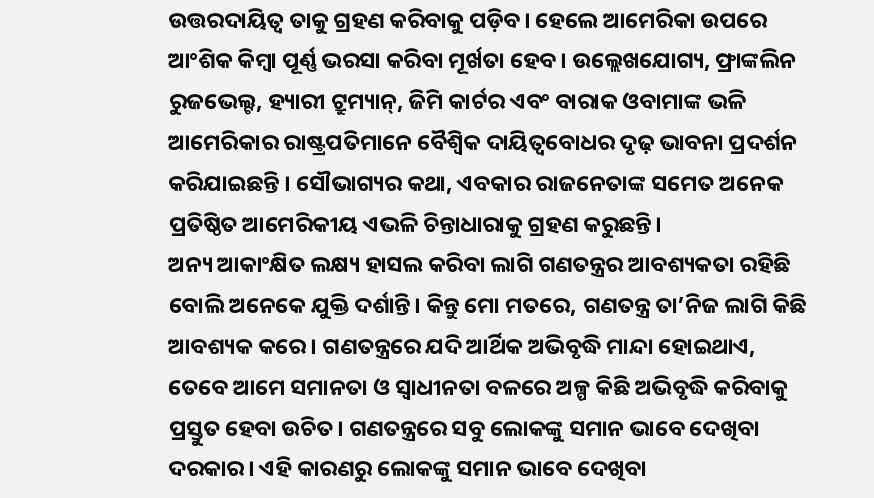ଉତ୍ତରଦାୟିତ୍ୱ ତାକୁ ଗ୍ରହଣ କରିବାକୁ ପଡ଼ିବ। ହେଲେ ଆମେରିକା ଉପରେ ଆଂଶିକ କିମ୍ବା ପୂର୍ଣ୍ଣ ଭରସା କରିବା ମୂର୍ଖତା ହେବ। ଉଲ୍ଲେଖଯୋଗ୍ୟ, ଫ୍ରାଙ୍କଲିନ ରୁଜଭେଲ୍ଟ, ହ୍ୟାରୀ ଟ୍ରୁମ୍ୟାନ୍‌, ଜିମି କାର୍ଟର ଏବଂ ବାରାକ ଓବାମାଙ୍କ ଭଳି ଆମେରିକାର ରାଷ୍ଟ୍ରପତିମାନେ ବୈଶ୍ୱିକ ଦାୟିତ୍ୱବୋଧର ଦୃଢ଼ ଭାବନା ପ୍ରଦର୍ଶନ କରିଯାଇଛନ୍ତି । ସୌଭାଗ୍ୟର କଥା, ଏବକାର ରାଜନେତାଙ୍କ ସମେତ ଅନେକ ପ୍ରତିଷ୍ଠିତ ଆମେରିକୀୟ ଏଭଳି ଚିନ୍ତାଧାରାକୁ ଗ୍ରହଣ କରୁଛନ୍ତି।
ଅନ୍ୟ ଆକାଂକ୍ଷିତ ଲକ୍ଷ୍ୟ ହାସଲ କରିବା ଲାଗି ଗଣତନ୍ତ୍ରର ଆବଶ୍ୟକତା ରହିଛି ବୋଲି ଅନେକେ ଯୁକ୍ତି ଦର୍ଶାନ୍ତି। କିନ୍ତୁ ମୋ ମତରେ, ଗଣତନ୍ତ୍ର ତା’ନିଜ ଲାଗି କିଛି ଆବଶ୍ୟକ କରେ। ଗଣତନ୍ତ୍ରରେ ଯଦି ଆର୍ଥିକ ଅଭିବୃଦ୍ଧି ମାନ୍ଦା ହୋଇଥାଏ, ତେବେ ଆମେ ସମାନତା ଓ ସ୍ବାଧୀନତା ବଳରେ ଅଳ୍ପ କିଛି ଅଭିବୃଦ୍ଧି କରିବାକୁ ପ୍ରସ୍ତୁତ ହେବା ଉଚିତ। ଗଣତନ୍ତ୍ରରେ ସବୁ ଲୋକଙ୍କୁ ସମାନ ଭାବେ ଦେଖିବା ଦରକାର। ଏହି କାରଣରୁ ଲୋକଙ୍କୁ ସମାନ ଭାବେ ଦେଖିବା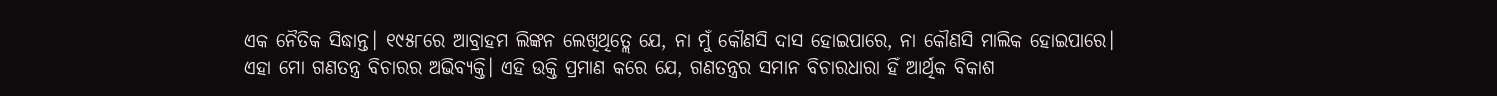ଏକ ନୈତିକ ସିଦ୍ଧାନ୍ତ। ୧୯୫୮ରେ ଆବ୍ରାହମ ଲିଙ୍କନ ଲେଖିଥିତ୍ଲେ ଯେ, ନା ମୁଁ କୌଣସି ଦାସ ହୋଇପାରେ, ନା କୌଣସି ମାଲିକ ହୋଇପାରେ। ଏହା ମୋ ଗଣତନ୍ତ୍ର ବିଚାରର ଅଭିବ୍ୟକ୍ତି। ଏହି ଉକ୍ତି ପ୍ରମାଣ କରେ ଯେ, ଗଣତନ୍ତ୍ରର ସମାନ ବିଚାରଧାରା ହିଁ ଆର୍ଥିକ ବିକାଶ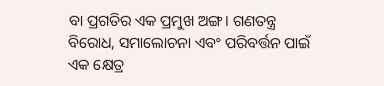ବା ପ୍ରଗତିର ଏକ ପ୍ରମୁଖ ଅଙ୍ଗ। ଗଣତନ୍ତ୍ର ବିରୋଧ, ସମାଲୋଚନା ଏବଂ ପରିବର୍ତ୍ତନ ପାଇଁ ଏକ କ୍ଷେତ୍ର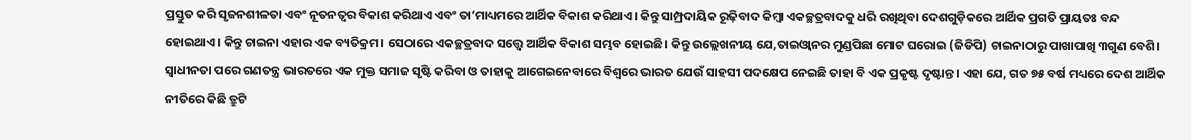ପ୍ରସ୍ତୁତ କରି ସୃଜନଶୀଳତା ଏବଂ ନୂତନତ୍ୱର ବିକାଶ କରିଥାଏ ଏବଂ ତା’ମାଧ୍ୟମରେ ଆର୍ଥିକ ବିକାଶ କରିଥାଏ। କିନ୍ତୁ ସାମ୍ପ୍ରଦାୟିକ ରୂଢ଼ିବାଦ କିମ୍ବା ଏକଚ୍ଛତ୍ରବାଦକୁ ଧରି ରଖିଥିବା ଦେଶଗୁଡ଼ିକରେ ଆର୍ଥିକ ପ୍ରଗତି ପ୍ରାୟତଃ ବନ୍ଦ ହୋଇଥାଏ। କିନ୍ତୁ ଚାଇନା ଏହାର ଏକ ବ୍ୟତିକ୍ରମ। ସେଠାରେ ଏକଚ୍ଛତ୍ରବାଦ ସତ୍ତ୍ୱେ ଆର୍ଥିକ ବିକାଶ ସମ୍ଭବ ହୋଇଛି। କିନ୍ତୁ ଉଲ୍ଲେଖନୀୟ ଯେ,ତାଇଓ୍ବାନର ମୁଣ୍ଡପିଛା ମୋଟ ଘରୋଇ (ଜିଡିପି) ଚାଇନାଠାରୁ ପାଖାପାଖି ୩ଗୁଣ ବେଶି।
ସ୍ବାଧୀନତା ପରେ ଗଣତନ୍ତ୍ର ଭାରତରେ ଏକ ମୁକ୍ତ ସମାଜ ସୃଷ୍ଟି କରିବା ଓ ତାହାକୁ ଆଗେଇନେବାରେ ବିଶ୍ୱରେ ଭାରତ ଯେଉଁ ସାହସୀ ପଦକ୍ଷେପ ନେଇଛି ତାହା ବି ଏକ ପ୍ରକୃଷ୍ଟ ଦୃଷ୍ଟାନ୍ତ। ଏହା ଯେ, ଗତ ୭୫ ବର୍ଷ ମଧ୍ୟରେ ଦେଶ ଆର୍ଥିକ ନୀତିରେ କିଛି ତ୍ରୁଟି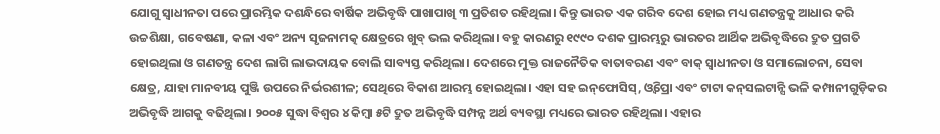ଯୋଗୁ ସ୍ବାଧୀନତା ପରେ ପ୍ରାରମ୍ଭିକ ଦଶନ୍ଧିରେ ବାର୍ଷିକ ଅଭିବୃଦ୍ଧି ପାଖାପାଖି ୩ ପ୍ରତିଶତ ରହିଥିଲା। କିନ୍ତୁ ଭାରତ ଏକ ଗରିବ ଦେଶ ହୋଇ ମଧ୍ୟ ଗଣତନ୍ତ୍ରକୁ ଆଧାର କରି ଉଚ୍ଚଶିକ୍ଷା, ଗବେଷଣା, କଳା ଏବଂ ଅନ୍ୟ ସୃଜନାମତ୍କ କ୍ଷେତ୍ରରେ ଖୁବ୍‌ ଭଲ କରିଥିଲା। ବହୁ କାରଣରୁ ୧୯୯୦ ଦଶକ ପ୍ରାରମ୍ଭରୁ ଭାରତର ଆର୍ଥିକ ଅଭିବୃଦ୍ଧିରେ ଦ୍ରୁତ ପ୍ରଗତି ହୋଇଥିଲା ଓ ଗଣତନ୍ତ୍ର ଦେଶ ଲାଗି ଲାଭଦାୟକ ବୋଲି ସାବ୍ୟସ୍ତ କରିଥିଲା। ଦେଶରେ ମୁକ୍ତ ରାଜନୈତିକ ବାତାବରଣ ଏବଂ ବାକ୍‌ ସ୍ବାଧୀନତା ଓ ସମାଲୋଚନା, ସେବା କ୍ଷେତ୍ର, ଯାହା ମାନବୀୟ ପୁଞ୍ଜି ଉପରେ ନିର୍ଭରଶୀଳ; ସେଥିରେ ବିକାଶ ଆରମ୍ଭ ହୋଇଥିଲା। ଏହା ସହ ଇନ୍‌ଫୋସିସ୍‌, ଓ୍ବିପ୍ରୋ ଏବଂ ଟାଟା କନ୍‌ସଲଟାନ୍ସି ଭଳି କମ୍ପାନୀଗୁଡ଼ିକର ଅଭିବୃଦ୍ଧି ଆଗକୁ ବଢିଥିଲା। ୨୦୦୫ ସୁଦ୍ଧା ବିଶ୍ୱର ୪ କିମ୍ବା ୫ଟି ଦ୍ରୁତ ଅଭିବୃଦ୍ଧି ସମ୍ପନ୍ନ ଅର୍ଥ ବ୍ୟବସ୍ଥା ମଧ୍ୟରେ ଭାରତ ରହିଥିଲା। ଏହାର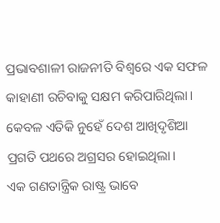ପ୍ରଭାବଶାଳୀ ରାଜନୀତି ବିଶ୍ୱରେ ଏକ ସଫଳ କାହାଣୀ ରଚିବାକୁ ସକ୍ଷମ କରିପାରିଥିଲା। କେବଳ ଏତିକି ନୁହେଁ ଦେଶ ଆଖିଦୃଶିଆ ପ୍ରଗତି ପଥରେ ଅଗ୍ରସର ହୋଇଥିଲା।
ଏକ ଗଣତାନ୍ତ୍ରିକ ରାଷ୍ଟ୍ର ଭାବେ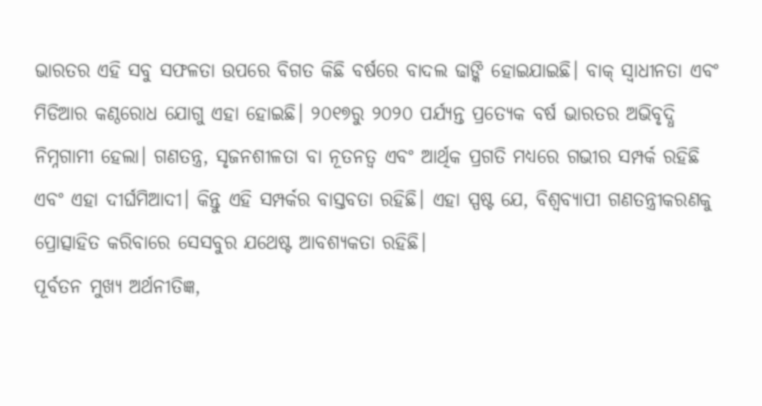ଭାରତର ଏହି ସବୁ ସଫଳତା ଉପରେ ବିଗତ କିଛି ବର୍ଷରେ ବାଦଲ ଢାଙ୍କି ହୋଇଯାଇଛି। ବାକ୍‌ ସ୍ବାଧୀନତା ଏବଂ ମିଡିଆର କଣ୍ଠରୋଧ ଯୋଗୁ ଏହା ହୋଇଛି। ୨୦୧୭ରୁ ୨୦୨୦ ପର୍ଯ୍ୟନ୍ତ ପ୍ରତ୍ୟେକ ବର୍ଷ ଭାରତର ଅଭିବୃଦ୍ଧି ନିମ୍ନଗାମୀ ହେଲା। ଗଣତନ୍ତ୍ର, ସୃଜନଶୀଳତା ବା ନୂତନତ୍ୱ ଏବଂ ଆର୍ଥିକ ପ୍ରଗତି ମଧ୍ୟରେ ଗଭୀର ସମ୍ପର୍କ ରହିଛି ଏବଂ ଏହା ଦୀର୍ଘମିଆଦୀ। କିନ୍ତୁ ଏହି ସମ୍ପର୍କର ବାସ୍ତବତା ରହିଛି। ଏହା ସ୍ପଷ୍ଟ ଯେ, ବିଶ୍ୱବ୍ୟାପୀ ଗଣତନ୍ତ୍ରୀକରଣକୁ ପ୍ରୋତ୍ସାହିତ କରିବାରେ ସେସବୁର ଯଥେଷ୍ଟ ଆବଶ୍ୟକତା ରହିଛି।
ପୂର୍ବତନ ମୁଖ୍ୟ ଅର୍ଥନୀତିଜ୍ଞ,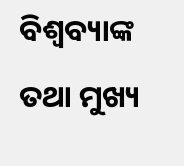ବିଶ୍ୱବ୍ୟାଙ୍କ ତଥା ମୁଖ୍ୟ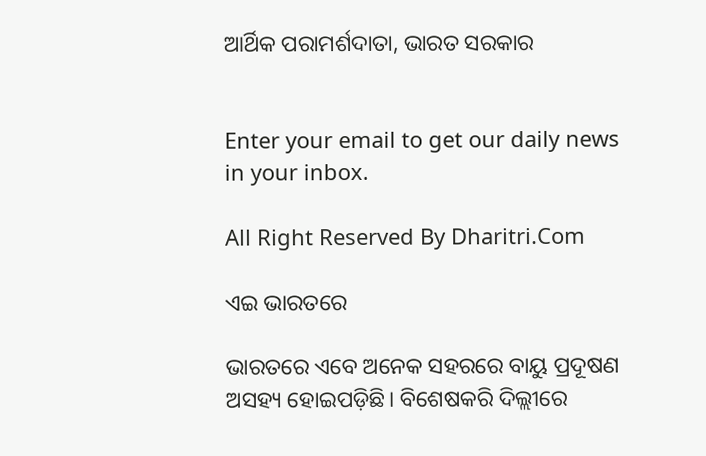ଆର୍ଥିକ ପରାମର୍ଶଦାତା, ଭାରତ ସରକାର


Enter your email to get our daily news in your inbox.

All Right Reserved By Dharitri.Com

ଏଇ ଭାରତରେ

ଭାରତରେ ଏବେ ଅନେକ ସହରରେ ବାୟୁ ପ୍ରଦୂଷଣ ଅସହ୍ୟ ହୋଇପଡ଼ିଛି। ବିଶେଷକରି ଦିଲ୍ଲୀରେ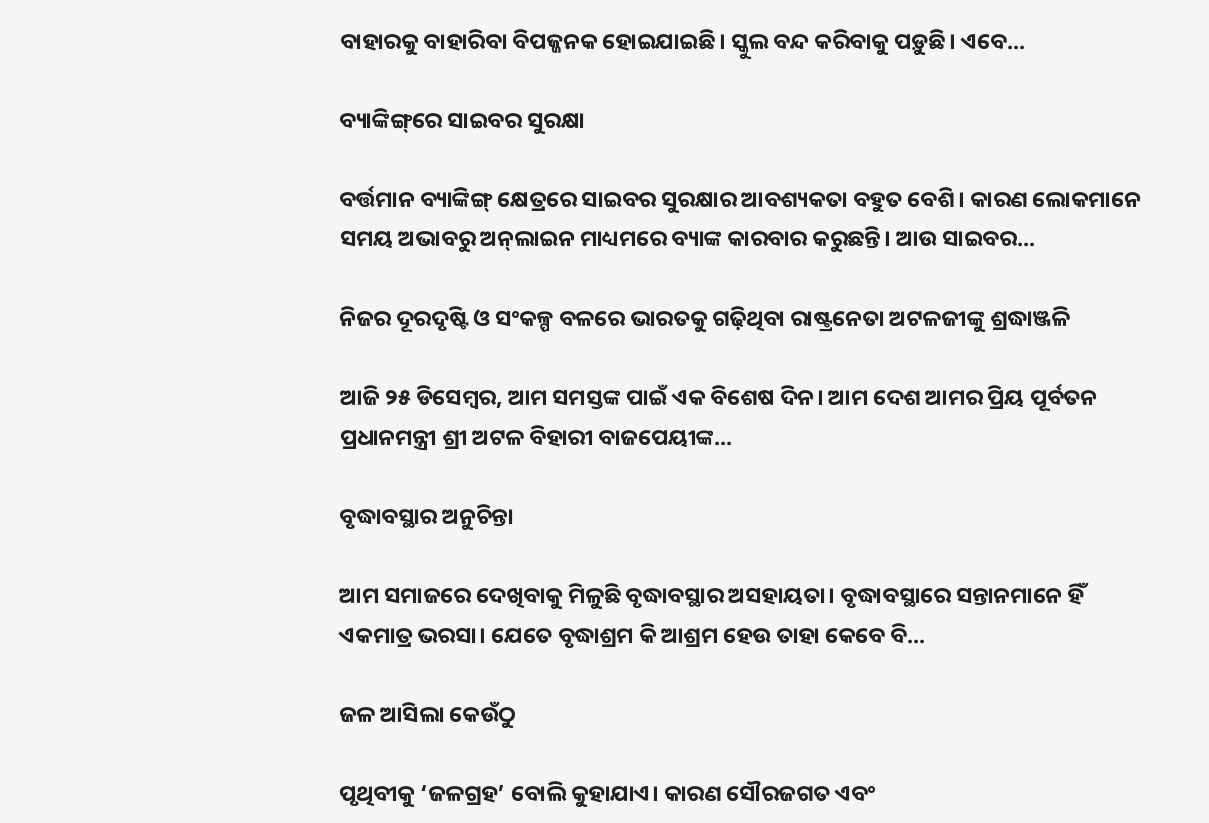ବାହାରକୁ ବାହାରିବା ବିପଜ୍ଜନକ ହୋଇଯାଇଛି। ସ୍କୁଲ ବନ୍ଦ କରିବାକୁ ପଡ଼ୁଛି। ଏବେ...

ବ୍ୟାଙ୍କିଙ୍ଗ୍‌ରେ ସାଇବର ସୁରକ୍ଷା

ବର୍ତ୍ତମାନ ବ୍ୟାଙ୍କିଙ୍ଗ୍‌ କ୍ଷେତ୍ରରେ ସାଇବର ସୁରକ୍ଷାର ଆବଶ୍ୟକତା ବହୁତ ବେଶି। କାରଣ ଲୋକମାନେ ସମୟ ଅଭାବରୁ ଅନ୍‌ଲାଇନ ମାଧ୍ୟମରେ ବ୍ୟାଙ୍କ କାରବାର କରୁଛନ୍ତି। ଆଉ ସାଇବର...

ନିଜର ଦୂରଦୃଷ୍ଟି ଓ ସଂକଳ୍ପ ବଳରେ ଭାରତକୁ ଗଢ଼ିଥିବା ରାଷ୍ଟ୍ରନେତା ଅଟଳଜୀଙ୍କୁ ଶ୍ରଦ୍ଧାଞ୍ଜଳି

ଆଜି ୨୫ ଡିସେମ୍ବର, ଆମ ସମସ୍ତଙ୍କ ପାଇଁ ଏକ ବିଶେଷ ଦିନ। ଆମ ଦେଶ ଆମର ପ୍ରିୟ ପୂର୍ବତନ ପ୍ରଧାନମନ୍ତ୍ରୀ ଶ୍ରୀ ଅଟଳ ବିହାରୀ ବାଜପେୟୀଙ୍କ...

ବୃଦ୍ଧାବସ୍ଥାର ଅନୁଚିନ୍ତା

ଆମ ସମାଜରେ ଦେଖିବାକୁ ମିଳୁଛି ବୃଦ୍ଧାବସ୍ଥାର ଅସହାୟତା। ବୃଦ୍ଧାବସ୍ଥାରେ ସନ୍ତାନମାନେ ହିଁ ଏକମାତ୍ର ଭରସା। ଯେତେ ବୃଦ୍ଧାଶ୍ରମ କି ଆଶ୍ରମ ହେଉ ତାହା କେବେ ବି...

ଜଳ ଆସିଲା କେଉଁଠୁ

ପୃଥିବୀକୁ ‘ଜଳଗ୍ରହ’ ବୋଲି କୁହାଯାଏ। କାରଣ ସୌରଜଗତ ଏବଂ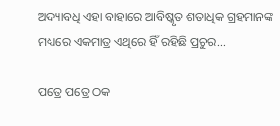ଅଦ୍ୟାବଧି ଏହା ବାହାରେ ଆବିଷ୍କୃତ ଶତାଧିକ ଗ୍ରହମାନଙ୍କ ମଧ୍ୟରେ ଏକମାତ୍ର ଏଥିରେ ହିଁ ରହିଛି ପ୍ରଚୁର...

ପତ୍ରେ ପତ୍ରେ ଠକ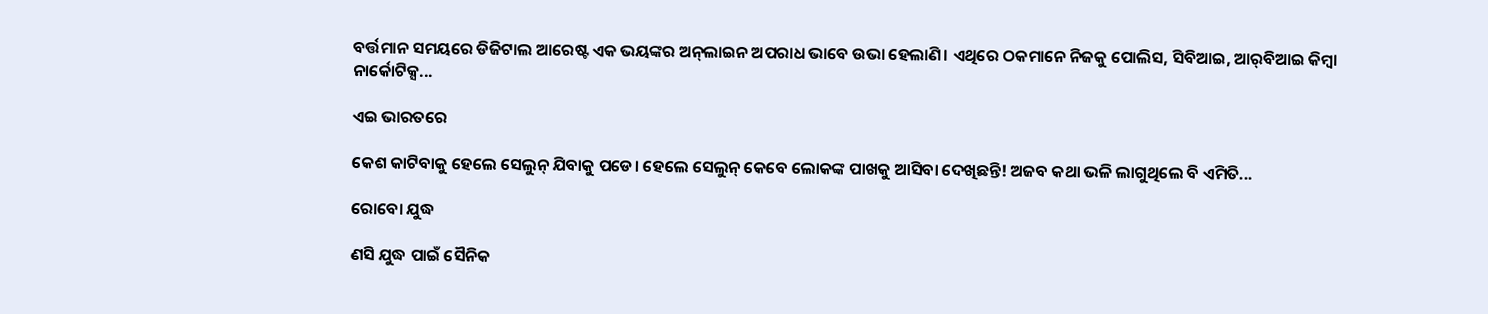ବର୍ତ୍ତମାନ ସମୟରେ ଡିଜିଟାଲ ଆରେଷ୍ଟ ଏକ ଭୟଙ୍କର ଅନ୍‌ଲାଇନ ଅପରାଧ ଭାବେ ଉଭା ହେଲାଣି। ଏଥିରେ ଠକମାନେ ନିଜକୁ ପୋଲିସ, ସିବିଆଇ, ଆର୍‌ବିଆଇ କିମ୍ବା ନାର୍କୋଟିକ୍ସ...

ଏଇ ଭାରତରେ

କେଶ କାଟିବାକୁ ହେଲେ ସେଲୁନ୍‌ ଯିବାକୁ ପଡେ। ହେଲେ ସେଲୁନ୍‌ କେବେ ଲୋକଙ୍କ ପାଖକୁ ଆସିବା ଦେଖିଛନ୍ତି! ଅଜବ କଥା ଭଳି ଲାଗୁଥିଲେ ବି ଏମିତି...

ରୋବୋ ଯୁଦ୍ଧ

ଣସି ଯୁଦ୍ଧ ପାଇଁ ସୈନିକ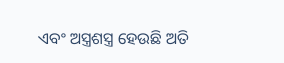ଏବଂ ଅସ୍ତ୍ରଶସ୍ତ୍ର ହେଉଛି ଅତି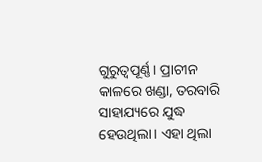ଗୁରୁତ୍ୱପୂର୍ଣ୍ଣ। ପ୍ରାଚୀନ କାଳରେ ଖଣ୍ଡା, ତରବାରି ସାହାଯ୍ୟରେ ଯୁଦ୍ଧ ହେଉଥିଲା। ଏହା ଥିଲା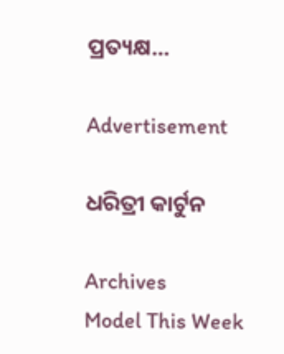ପ୍ରତ୍ୟକ୍ଷ...

Advertisement

ଧରିତ୍ରୀ କାର୍ଟୁନ

Archives
Model This Week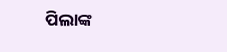ପିଲାଙ୍କ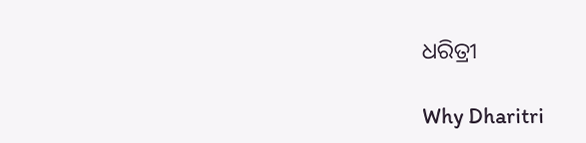ଧରିତ୍ରୀ

Why Dharitri